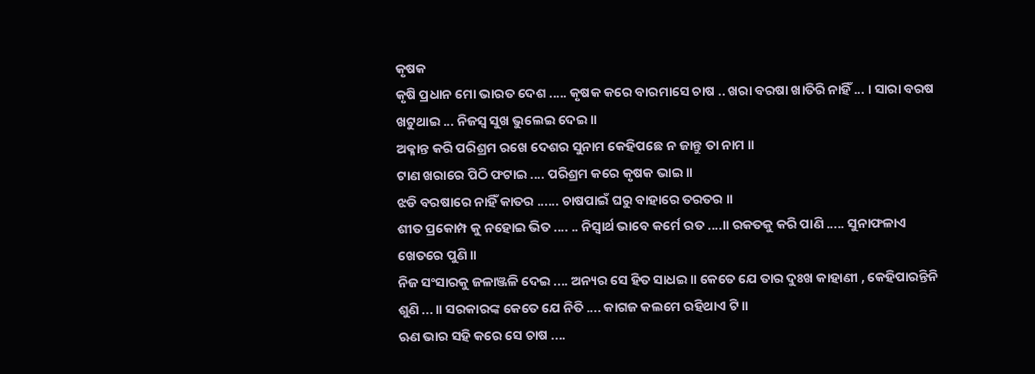କୃଷକ
କୃଷି ପ୍ରଧାନ ମୋ ଭାରତ ଦେଶ ..... କୃଷକ କରେ ବାରମାସେ ଚାଷ .. ଖରା ବରଷା ଖାତିରି ନାହିଁ ... । ସାରା ବରଷ ଖଟୁଥାଇ ... ନିଜସ୍ବ ସୁଖ ଭୁଲେଇ ଦେଇ ॥
ଅକ୍ଳାନ୍ତ କରି ପରିଶ୍ରମ ରଖେ ଦେଶର ସୁନାମ କେହିପଛେ ନ ଜାନ୍ତୁ ତା ନାମ ॥
ଟାଣ ଖରାରେ ପିଠି ଫଟାଇ .... ପରିଶ୍ରମ କରେ କୃଷକ ଭାଇ ॥
ଝଡି ବରଷାରେ ନାହିଁ କାତର ...... ଚାଷପାଇଁ ଘରୁ ବାହାରେ ତରତର ॥
ଶୀତ ପ୍ରକୋମ୍ପ କୁ ନହୋଇ ଭିତ .... .. ନିସ୍ବାର୍ଥ ଭାବେ କର୍ମେ ରତ ....॥ ରକତକୁ କରି ପାଣି ..... ସୁନାଫଳାଏ ଖେତରେ ପୁଣି ॥
ନିଜ ସଂସାରକୁ ଜଳାଞ୍ଜଳି ଦେଇ .... ଅନ୍ୟର ସେ ହିତ ସାଧଇ ॥ କେତେ ଯେ ତାର ଦୁଃଖ କାହାଣୀ , କେହିପାରନ୍ତିନି ଶୁଣି ... ॥ ସରକାରଙ୍କ କେତେ ଯେ ନିତି .... କାଗଜ କଲମେ ରହିଥାଏ ଟି ॥
ଋଣ ଭାର ସହି କରେ ସେ ଚାଷ ....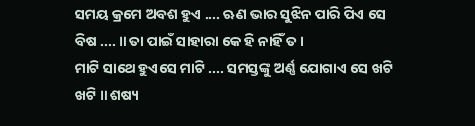ସମୟ କ୍ରମେ ଅବଶ ହୁଏ .... ଋଣ ଭାର ସୁଝିନ ପାରି ପିଏ ସେ ବିଷ .... ॥ ତା ପାଇଁ ସାହାରା କେ ହି ନାହିଁ ତ ।
ମାଟି ସାଥେ ହୁଏସେ ମାଟି .... ସମସ୍ତଙ୍କୁ ଅର୍ଣ୍ଣ ଯୋଗାଏ ସେ ଖଟି ଖଟି ॥ ଶଷ୍ୟ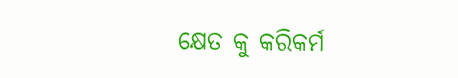କ୍ଷେତ କୁ କରିକର୍ମ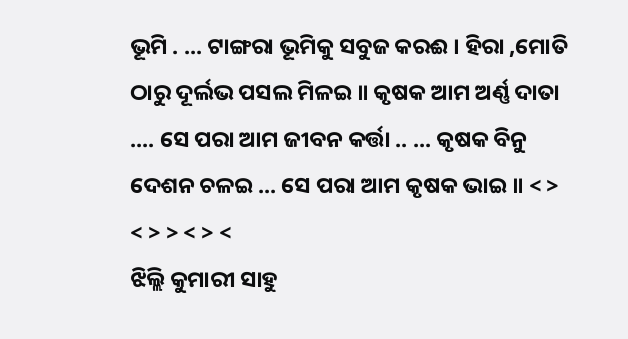ଭୂମି . ... ଟାଙ୍ଗରା ଭୂମିକୁ ସବୁଜ କରଈ । ହିରା ,ମୋତି ଠାରୁ ଦୂର୍ଲଭ ପସଲ ମିଳଇ ॥ କୃଷକ ଆମ ଅର୍ଣ୍ଣ ଦାତା .... ସେ ପରା ଆମ ଜୀବନ କର୍ତ୍ତା .. ... କୃଷକ ବିନୁ ଦେଶନ ଚଳଇ ... ସେ ପରା ଆମ କୃଷକ ଭାଇ ॥ < > < > > < > <
ଝିଲ୍ଲି କୁମାରୀ ସାହୁ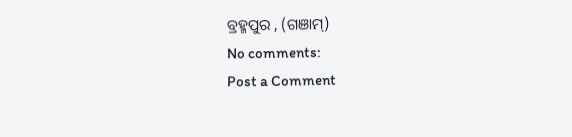ବ୍ରହ୍ମପୁର , (ଗଞାମ୍)
No comments:
Post a Comment